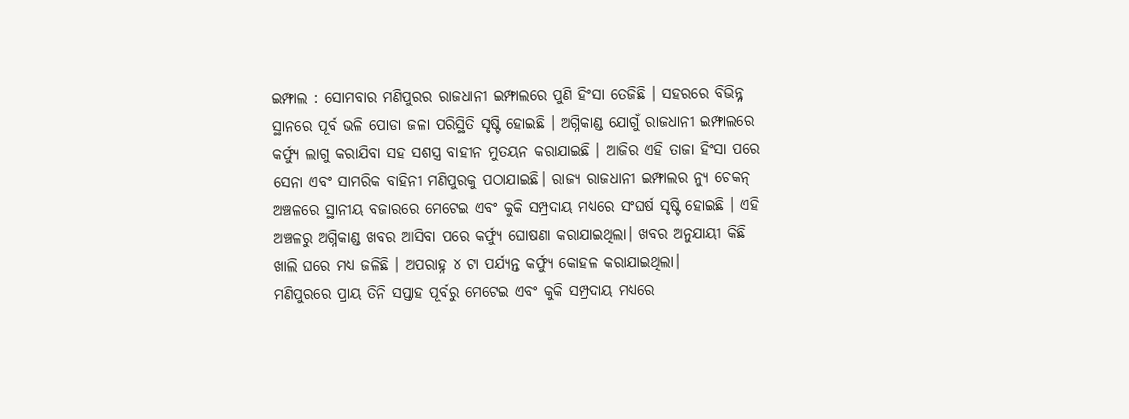ଇମ୍ଫାଲ : ସୋମବାର ମଣିପୁରର ରାଜଧାନୀ ଇମ୍ଫାଲରେ ପୁଣି ହିଂସା ତେଜିଛି । ସହରରେ ବିଭିନ୍ନ୍ନ ସ୍ଥାନରେ ପୂର୍ବ ଭଳି ପୋଡା ଜଳା ପରିସ୍ଥିତି ସୃଷ୍ଟି ହୋଇଛି । ଅଗ୍ନିକାଣ୍ଡ ଯୋଗୁଁ ରାଜଧାନୀ ଇମ୍ଫାଲରେ କର୍ଫ୍ୟୁ ଲାଗୁ କରାଯିବା ସହ ସଶସ୍ତ୍ର ବାହୀନ ମୁତୟନ କରାଯାଇଛି । ଆଜିର ଏହି ତାଜା ହିଂସା ପରେ ସେନା ଏବଂ ସାମରିକ ବାହିନୀ ମଣିପୁରକୁ ପଠାଯାଇଛି। ରାଜ୍ୟ ରାଜଧାନୀ ଇମ୍ଫାଲର ନ୍ୟୁ ଚେକନ୍ ଅଞ୍ଚଳରେ ସ୍ଥାନୀୟ ବଜାରରେ ମେଟେଇ ଏବଂ କୁକି ସମ୍ପ୍ରଦାୟ ମଧ୍ୟରେ ସଂଘର୍ଷ ସୃଷ୍ଟି ହୋଇଛି । ଏହି ଅଞ୍ଚଳରୁ ଅଗ୍ନିକାଣ୍ଡ ଖବର ଆସିବା ପରେ କର୍ଫ୍ୟୁ ଘୋଷଣା କରାଯାଇଥିଲା। ଖବର ଅନୁଯାୟୀ କିଛି ଖାଲି ଘରେ ମଧ୍ୟ ଜଳିଛି । ଅପରାହ୍ନ ୪ ଟା ପର୍ଯ୍ୟନ୍ତ କର୍ଫ୍ୟୁ କୋହଳ କରାଯାଇଥିଲା।
ମଣିପୁରରେ ପ୍ରାୟ ତିନି ସପ୍ତାହ ପୂର୍ବରୁ ମେଟେଇ ଏବଂ କୁକି ସମ୍ପ୍ରଦାୟ ମଧ୍ୟରେ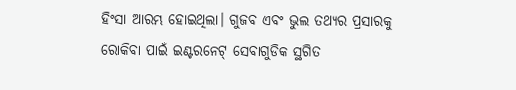ହିଂସା ଆରମ୍ଭ ହୋଇଥିଲା। ଗୁଜବ ଏବଂ ଭୁଲ ତଥ୍ୟର ପ୍ରସାରକୁ ରୋକିବା ପାଇଁ ଇଣ୍ଟରନେଟ୍ ସେବାଗୁଡିକ ସ୍ଥଗିତ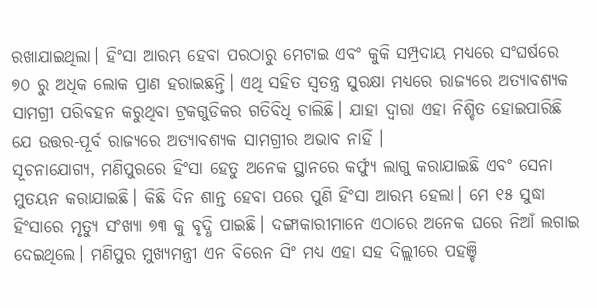ରଖାଯାଇଥିଲା। ହିଂସା ଆରମ୍ଭ ହେବା ପରଠାରୁ ମେଟାଇ ଏବଂ କୁକି ସମ୍ପ୍ରଦାୟ ମଧ୍ୟରେ ସଂଘର୍ଷରେ ୭୦ ରୁ ଅଧିକ ଲୋକ ପ୍ରାଣ ହରାଇଛନ୍ତି। ଏଥି ସହିତ ସ୍ୱତନ୍ତ୍ର ସୁରକ୍ଷା ମଧ୍ୟରେ ରାଜ୍ୟରେ ଅତ୍ୟାବଶ୍ୟକ ସାମଗ୍ରୀ ପରିବହନ କରୁଥିବା ଟ୍ରକଗୁଡିକର ଗତିବିଧି ଚାଲିଛି। ଯାହା ଦ୍ୱାରା ଏହା ନିଶ୍ଚିତ ହୋଇପାରିଛି ଯେ ଉତ୍ତର-ପୂର୍ବ ରାଜ୍ୟରେ ଅତ୍ୟାବଶ୍ୟକ ସାମଗ୍ରୀର ଅଭାବ ନାହିଁ ।
ସୂଚନାଯୋଗ୍ୟ, ମଣିପୁରରେ ହିଂସା ହେତୁ ଅନେକ ସ୍ଥାନରେ କର୍ଫ୍ୟୁ ଲାଗୁ କରାଯାଇଛି ଏବଂ ସେନା ମୁତୟନ କରାଯାଇଛି। କିଛି ଦିନ ଶାନ୍ତ ହେବା ପରେ ପୁଣି ହିଂସା ଆରମ୍ଭ ହେଲା। ମେ ୧୫ ସୁଦ୍ଧା ହିଂସାରେ ମୃତ୍ୟୁ ସଂଖ୍ୟା ୭୩ କୁ ବୃଦ୍ଧି ପାଇଛି। ଦଙ୍ଗାକାରୀମାନେ ଏଠାରେ ଅନେକ ଘରେ ନିଆଁ ଲଗାଇ ଦେଇଥିଲେ। ମଣିପୁର ମୁଖ୍ୟମନ୍ତ୍ରୀ ଏନ ବିରେନ ସିଂ ମଧ୍ୟ ଏହା ସହ ଦିଲ୍ଲୀରେ ପହଞ୍ଚି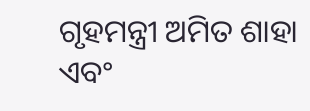ଗୃହମନ୍ତ୍ରୀ ଅମିତ ଶାହା ଏବଂ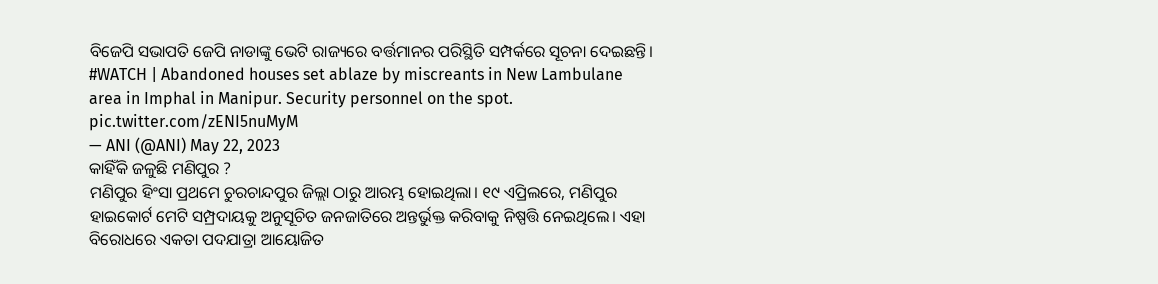ବିଜେପି ସଭାପତି ଜେପି ନାଡାଙ୍କୁ ଭେଟି ରାଜ୍ୟରେ ବର୍ତ୍ତମାନର ପରିସ୍ଥିତି ସମ୍ପର୍କରେ ସୂଚନା ଦେଇଛନ୍ତି।
#WATCH | Abandoned houses set ablaze by miscreants in New Lambulane area in Imphal in Manipur. Security personnel on the spot. pic.twitter.com/zENI5nuMyM
— ANI (@ANI) May 22, 2023
କାହିଁକି ଜଳୁଛି ମଣିପୁର ?
ମଣିପୁର ହିଂସା ପ୍ରଥମେ ଚୁରଚାନ୍ଦପୁର ଜିଲ୍ଲା ଠାରୁ ଆରମ୍ଭ ହୋଇଥିଲା। ୧୯ ଏପ୍ରିଲରେ, ମଣିପୁର ହାଇକୋର୍ଟ ମେଟି ସମ୍ପ୍ରଦାୟକୁ ଅନୁସୂଚିତ ଜନଜାତିରେ ଅନ୍ତର୍ଭୁକ୍ତ କରିବାକୁ ନିଷ୍ପତ୍ତି ନେଇଥିଲେ। ଏହା ବିରୋଧରେ ଏକତା ପଦଯାତ୍ରା ଆୟୋଜିତ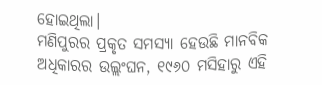ହୋଇଥିଲା।
ମଣିପୁରର ପ୍ରକୃତ ସମସ୍ୟା ହେଉଛି ମାନବିକ ଅଧିକାରର ଉଲ୍ଲଂଘନ, ୧୯୬୦ ମସିହାରୁ ଏହି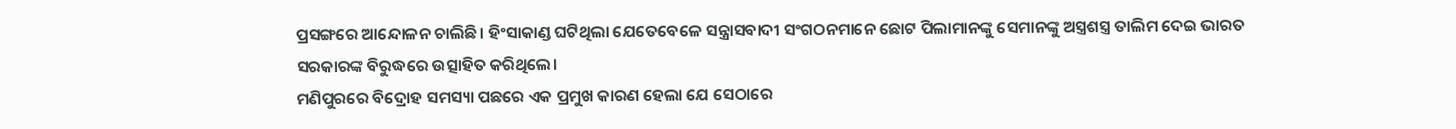ପ୍ରସଙ୍ଗରେ ଆନ୍ଦୋଳନ ଚାଲିଛି। ହିଂସାକାଣ୍ଡ ଘଟିଥିଲା ଯେତେବେଳେ ସନ୍ତ୍ରାସବାଦୀ ସଂଗଠନମାନେ ଛୋଟ ପିଲାମାନଙ୍କୁ ସେମାନଙ୍କୁ ଅସ୍ତ୍ରଶସ୍ତ୍ର ତାଲିମ ଦେଇ ଭାରତ ସରକାରଙ୍କ ବିରୁଦ୍ଧରେ ଉତ୍ସାହିତ କରିଥିଲେ।
ମଣିପୁରରେ ବିଦ୍ରୋହ ସମସ୍ୟା ପଛରେ ଏକ ପ୍ରମୁଖ କାରଣ ହେଲା ଯେ ସେଠାରେ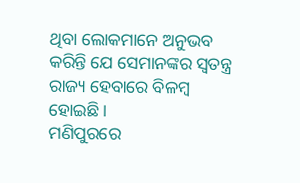ଥିବା ଲୋକମାନେ ଅନୁଭବ କରିନ୍ତି ଯେ ସେମାନଙ୍କର ସ୍ୱତନ୍ତ୍ର ରାଜ୍ୟ ହେବାରେ ବିଳମ୍ବ ହୋଇଛି।
ମଣିପୁରରେ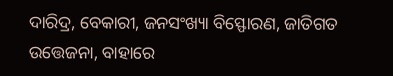ଦାରିଦ୍ର, ବେକାରୀ, ଜନସଂଖ୍ୟା ବିସ୍ଫୋରଣ, ଜାତିଗତ ଉତ୍ତେଜନା, ବାହାରେ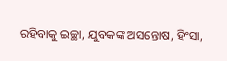ରହିବାକୁ ଇଚ୍ଛା, ଯୁବକଙ୍କ ଅସନ୍ତୋଷ, ହିଂସା,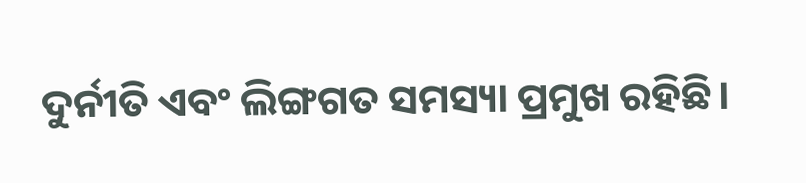ଦୁର୍ନୀତି ଏବଂ ଲିଙ୍ଗଗତ ସମସ୍ୟା ପ୍ରମୁଖ ରହିଛି।